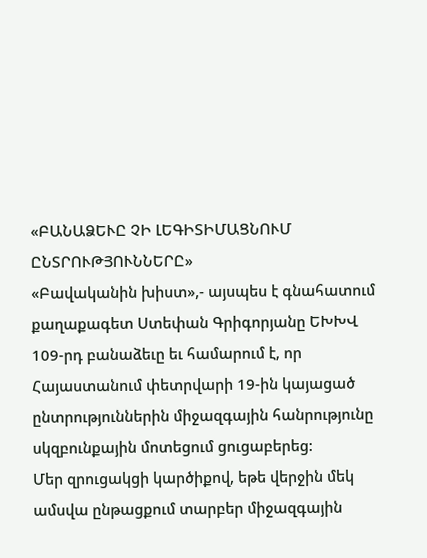«ԲԱՆԱՁԵՒԸ ՉԻ ԼԵԳԻՏԻՄԱՑՆՈՒՄ ԸՆՏՐՈՒԹՅՈՒՆՆԵՐԸ»
«Բավականին խիստ»,- այսպես է գնահատում քաղաքագետ Ստեփան Գրիգորյանը ԵԽԽՎ 109-րդ բանաձեւը եւ համարում է, որ Հայաստանում փետրվարի 19-ին կայացած ընտրություններին միջազգային հանրությունը սկզբունքային մոտեցում ցուցաբերեց:
Մեր զրուցակցի կարծիքով, եթե վերջին մեկ ամսվա ընթացքում տարբեր միջազգային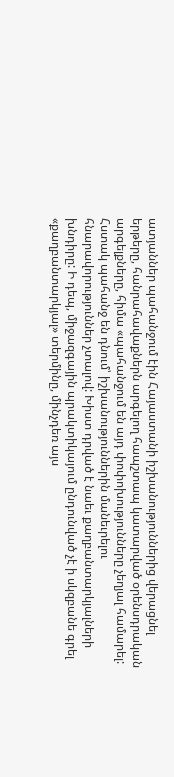ատյաններ պահանջում էին Հայաստանի իշխանություններից վերացնել երթերը, հանրահավաքներն արգելող հապշտապ կատարված օրենսդրական արգելքները, հիմա «պահանջում են այդ փոփոխությունները չեղյալ համարել: Հստակ պահանջ են դնում՝ իշխանություններին մանեւրելու հնարավորություններ չտալով: Խիստ դրված է նաեւ քաղբանտարկյալների խնդիրը: Ի դեպ, միջազգային պրակտիկայում ընդունված չէ ի սկզբանե գրել «քաղբանտարկյալ» տերմինը, մինչդեռ այս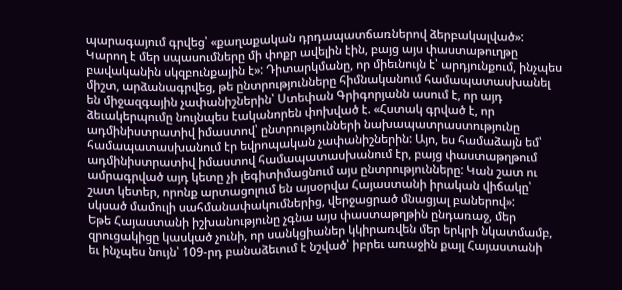պարագայում գրվեց՝ «քաղաքական դրդապատճառներով ձերբակալված»: Կարող է մեր սպասումները մի փոքր ավելին էին, բայց այս փաստաթուղթը բավականին սկզբունքային է»: Դիտարկմանը, որ միեւնույն է՝ արդյունքում, ինչպես միշտ, արձանագրվեց, թե ընտրությունները հիմնականում համապատասխանել են միջազգային չափանիշներին՝ Ստեփան Գրիգորյանն ասում է, որ այդ ձեւակերպումը նույնպես էականորեն փոխված է. «Հստակ գրված է, որ ադմինիստրատիվ իմաստով՝ ընտրությունների նախապատրաստությունը համապատասխանում էր եվրոպական չափանիշներին: Այո, ես համաձայն եմ՝ ադմինիստրատիվ իմաստով համապատասխանում էր, բայց փաստաթղթում ամրագրված այդ կետը չի լեգիտիմացնում այս ընտրությունները: Կան շատ ու շատ կետեր, որոնք արտացոլում են այսօրվա Հայաստանի իրական վիճակը՝ սկսած մամուլի սահմանափակումներից, վերջացրած մնացյալ բաներով»:
Եթե Հայաստանի իշխանությունը չգնա այս փաստաթղթին ընդառաջ, մեր զրուցակիցը կասկած չունի, որ սանկցիաներ կկիրառվեն մեր երկրի նկատմամբ, եւ ինչպես նույն՝ 109-րդ բանաձեւում է նշված՝ իբրեւ առաջին քայլ Հայաստանի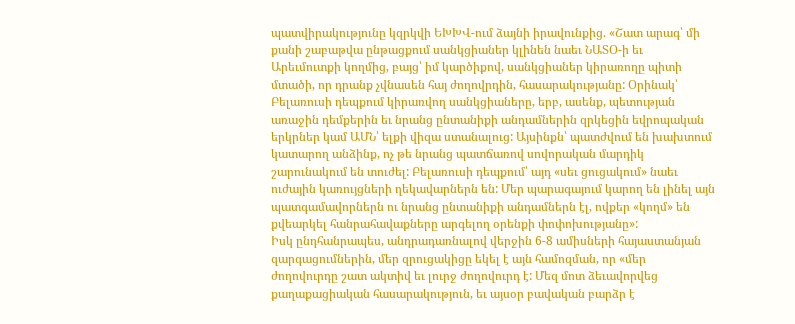պատվիրակությունը կզրկվի ԵԽԽՎ-ում ձայնի իրավունքից. «Շատ արագ՝ մի քանի շաբաթվա ընթացքում սանկցիաներ կլինեն նաեւ ՆԱՏՕ-ի եւ Արեւմուտքի կողմից, բայց՝ իմ կարծիքով, սանկցիաներ կիրառողը պիտի մտածի, որ դրանք չվնասեն հայ ժողովրդին, հասարակությանը: Օրինակ՝ Բելառուսի դեպքում կիրառվող սանկցիաները, երբ, ասենք, պետության առաջին դեմքերին եւ նրանց ընտանիքի անդամներին զրկեցին եվրոպական երկրներ կամ ԱՄՆ՝ ելքի վիզա ստանալուց: Այսինքն՝ պատժվում են խախտում կատարող անձինք, ոչ թե նրանց պատճառով սովորական մարդիկ շարունակում են տուժել: Բելառուսի դեպքում՝ այդ «սեւ ցուցակում» նաեւ ուժային կառույցների ղեկավարներն են: Մեր պարագայում կարող են լինել այն պատգամավորներն ու նրանց ընտանիքի անդամներն էլ, ովքեր «կողմ» են քվեարկել հանրահավաքները արգելող օրենքի փոփոխությանը»:
Իսկ ընդհանրապես, անդրադառնալով վերջին 6-8 ամիսների հայաստանյան զարգացումներին, մեր զրուցակիցը եկել է այն համոզման, որ «մեր ժողովուրդը շատ ակտիվ եւ լուրջ ժողովուրդ է: Մեզ մոտ ձեւավորվեց քաղաքացիական հասարակություն, եւ այսօր բավական բարձր է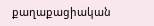քաղաքացիական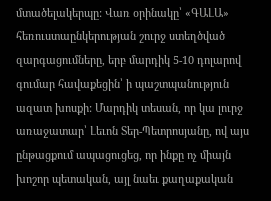մտածելակերպը: Վառ օրինակը՝ «ԳԱԼԱ» հեռուստաընկերության շուրջ ստեղծված զարգացումները, երբ մարդիկ 5-10 դոլարով գումար հավաքեցին՝ ի պաշտպանություն ազատ խոսքի: Մարդիկ տեսան, որ կա լուրջ առաջատար՝ Լեւոն Տեր-Պետրոսյանը, ով այս ընթացքում ապացուցեց, որ ինքը ոչ միայն խոշոր պետական, այլ նաեւ քաղաքական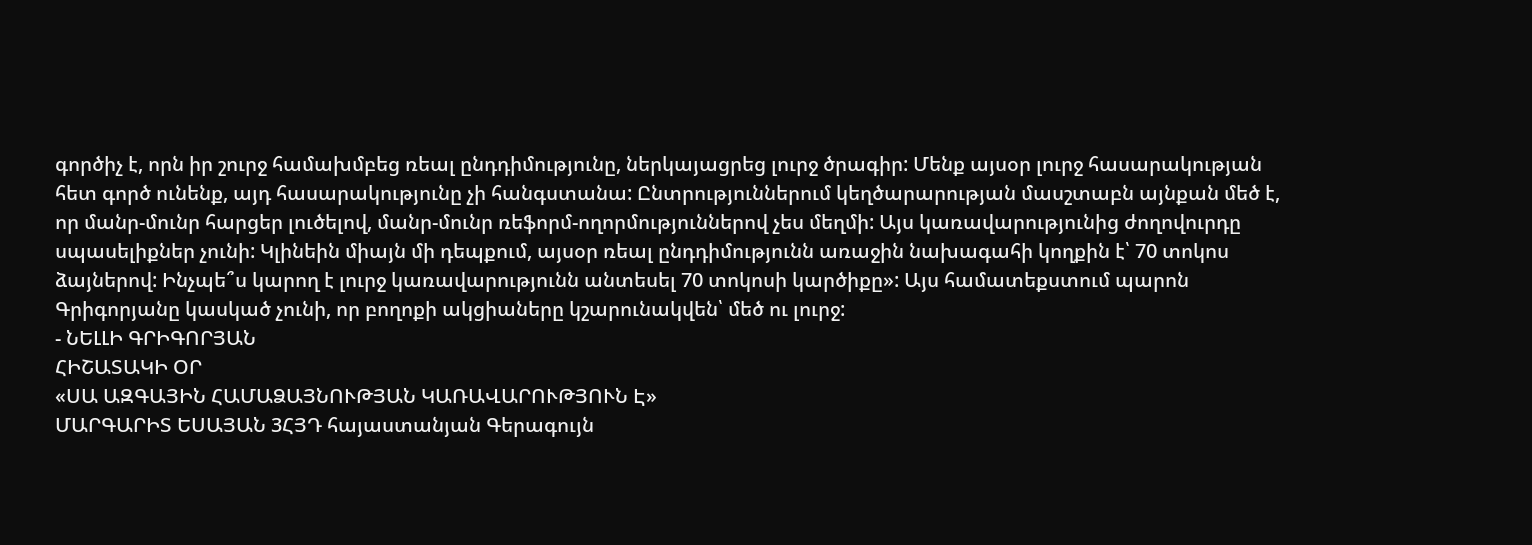գործիչ է, որն իր շուրջ համախմբեց ռեալ ընդդիմությունը, ներկայացրեց լուրջ ծրագիր: Մենք այսօր լուրջ հասարակության հետ գործ ունենք, այդ հասարակությունը չի հանգստանա: Ընտրություններում կեղծարարության մասշտաբն այնքան մեծ է, որ մանր-մունր հարցեր լուծելով, մանր-մունր ռեֆորմ-ողորմություններով չես մեղմի: Այս կառավարությունից ժողովուրդը սպասելիքներ չունի: Կլինեին միայն մի դեպքում, այսօր ռեալ ընդդիմությունն առաջին նախագահի կողքին է՝ 70 տոկոս ձայներով: Ինչպե՞ս կարող է լուրջ կառավարությունն անտեսել 70 տոկոսի կարծիքը»: Այս համատեքստում պարոն Գրիգորյանը կասկած չունի, որ բողոքի ակցիաները կշարունակվեն՝ մեծ ու լուրջ:
- ՆԵԼԼԻ ԳՐԻԳՈՐՅԱՆ
ՀԻՇԱՏԱԿԻ ՕՐ
«ՍԱ ԱԶԳԱՅԻՆ ՀԱՄԱՁԱՅՆՈՒԹՅԱՆ ԿԱՌԱՎԱՐՈՒԹՅՈՒՆ Է»
ՄԱՐԳԱՐԻՏ ԵՍԱՅԱՆ 3ՀՅԴ հայաստանյան Գերագույն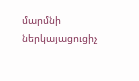մարմնի ներկայացուցիչ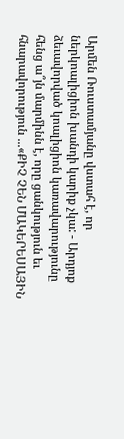Արմեն Ռուստամյանը վստահ է, որ ներկոալիցիոն խանդի կարիք չկա: - Արդյոք ձեւավորված կոալիցիոն կառավարությունը հենց ա՞յն մարմինն է, որը ցանկություն եւ հնարավորություն ...«ՔԻՉ ՉԵՆ ՄԱԿԵՐԵՍԱՅԻՆ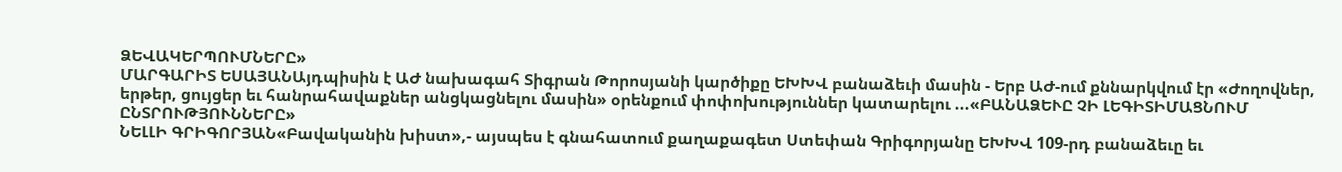ՁԵՎԱԿԵՐՊՈՒՄՆԵՐԸ»
ՄԱՐԳԱՐԻՏ ԵՍԱՅԱՆԱյդպիսին է ԱԺ նախագահ Տիգրան Թորոսյանի կարծիքը ԵԽԽՎ բանաձեւի մասին - Երբ ԱԺ-ում քննարկվում էր «Ժողովներ, երթեր, ցույցեր եւ հանրահավաքներ անցկացնելու մասին» օրենքում փոփոխություններ կատարելու ...«ԲԱՆԱՁԵՒԸ ՉԻ ԼԵԳԻՏԻՄԱՑՆՈՒՄ ԸՆՏՐՈՒԹՅՈՒՆՆԵՐԸ»
ՆԵԼԼԻ ԳՐԻԳՈՐՅԱՆ«Բավականին խիստ»,- այսպես է գնահատում քաղաքագետ Ստեփան Գրիգորյանը ԵԽԽՎ 109-րդ բանաձեւը եւ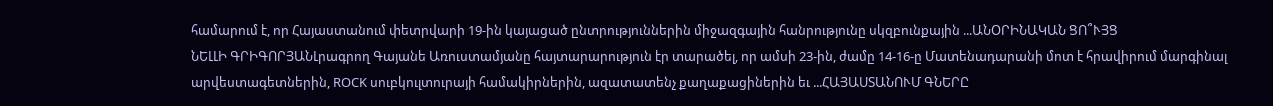համարում է, որ Հայաստանում փետրվարի 19-ին կայացած ընտրություններին միջազգային հանրությունը սկզբունքային ...ԱՆՕՐԻՆԱԿԱՆ ՑՈ՞ՒՅՑ
ՆԵԼԼԻ ԳՐԻԳՈՐՅԱՆԼրագրող Գայանե Առուստամյանը հայտարարություն էր տարածել, որ ամսի 23-ին, ժամը 14-16-ը Մատենադարանի մոտ է հրավիրում մարգինալ արվեստագետներին, ROCK սուբկուլտուրայի համակիրներին, ազատատենչ քաղաքացիներին եւ ...ՀԱՅԱՍՏԱՆՈՒՄ ԳՆԵՐԸ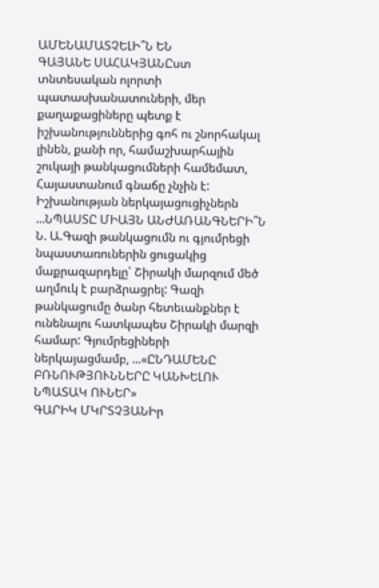ԱՄԵՆԱՄԱՏՉԵԼԻ՞Ն ԵՆ
ԳԱՅԱՆԵ ՍԱՀԱԿՅԱՆԸստ տնտեսական ոլորտի պատասխանատուների, մեր քաղաքացիները պետք է իշխանություններից գոհ ու շնորհակալ լինեն, քանի որ, համաշխարհային շուկայի թանկացումների համեմատ, Հայաստանում գնաճը չնչին է: Իշխանության ներկայացուցիչներն ...ՆՊԱՍՏԸ ՄԻԱՅՆ ԱՆԺԱՌԱՆԳՆԵՐԻ՞Ն
Ն. Ա.Գազի թանկացումն ու գյումրեցի նպաստառուներին ցուցակից մաքրազարդելը՝ Շիրակի մարզում մեծ աղմուկ է բարձրացրել: Գազի թանկացումը ծանր հետեւանքներ է ունենալու հատկապես Շիրակի մարզի համար: Գյումրեցիների ներկայացմամբ, ...«ԸՆԴԱՄԵՆԸ ԲՌՆՈՒԹՅՈՒՆՆԵՐԸ ԿԱՆԽԵԼՈՒ ՆՊԱՏԱԿ ՈՒՆԵՐ»
ԳԱՐԻԿ ՄԿՐՏՉՅԱՆԻր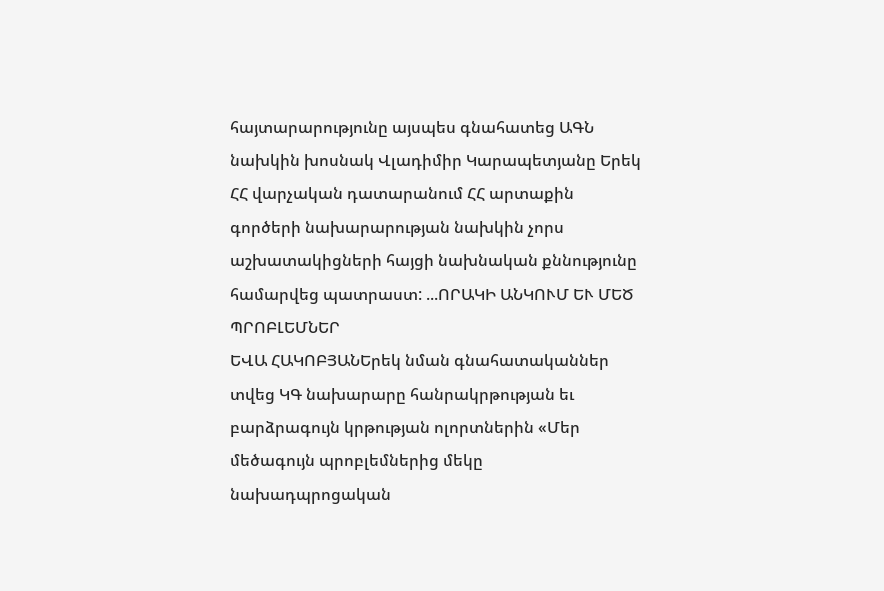հայտարարությունը այսպես գնահատեց ԱԳՆ նախկին խոսնակ Վլադիմիր Կարապետյանը Երեկ ՀՀ վարչական դատարանում ՀՀ արտաքին գործերի նախարարության նախկին չորս աշխատակիցների հայցի նախնական քննությունը համարվեց պատրաստ: ...ՈՐԱԿԻ ԱՆԿՈՒՄ ԵՒ ՄԵԾ ՊՐՈԲԼԵՄՆԵՐ
ԵՎԱ ՀԱԿՈԲՅԱՆԵրեկ նման գնահատականներ տվեց ԿԳ նախարարը հանրակրթության եւ բարձրագույն կրթության ոլորտներին «Մեր մեծագույն պրոբլեմներից մեկը նախադպրոցական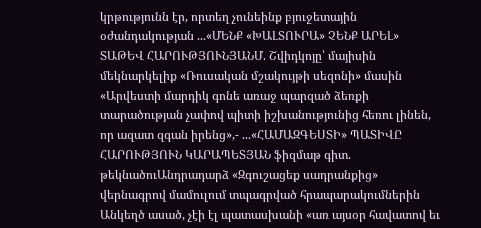կրթությունն էր, որտեղ չունեինք բյուջետային օժանդակության ...«ՄԵՆՔ «ԽԱԼՏՈՒՐԱ» ՉԵՆՔ ԱՐԵԼ»
ՏԱԹԵՎ ՀԱՐՈՒԹՅՈՒՆՅԱՆՄ. Շվիդկոյը՝ մայիսին մեկնարկելիք «Ռուսական մշակույթի սեզոնի» մասին «Արվեստի մարդիկ գոնե առաջ պարզած ձեռքի տարածության չափով պիտի իշխանությունից հեռու լինեն, որ ազատ զգան իրենց»,- ...«ՀԱՄԱԶԳԵՍՏԻ» ՊԱՏԻՎԸ
ՀԱՐՈՒԹՅՈՒՆ ԿԱՐԱՊԵՏՅԱՆ ֆիզմաթ գիտ. թեկնածուԱնդրադարձ «Զգուշացեք սադրանքից» վերնագրով մամուլում տպագրված հրապարակումներին Անկեղծ ասած, չէի էլ պատասխանի «առ այսօր հավատով եւ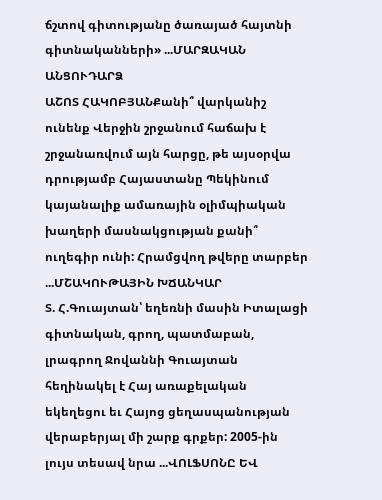ճշտով գիտությանը ծառայած հայտնի գիտնականների» ...ՄԱՐԶԱԿԱՆ ԱՆՑՈՒԴԱՐՁ
ԱՇՈՏ ՀԱԿՈԲՅԱՆՔանի՞ վարկանիշ ունենք Վերջին շրջանում հաճախ է շրջանառվում այն հարցը, թե այսօրվա դրությամբ Հայաստանը Պեկինում կայանալիք ամառային օլիմպիական խաղերի մասնակցության քանի՞ ուղեգիր ունի: Հրամցվող թվերը տարբեր ...ՄՇԱԿՈՒԹԱՅԻՆ ԽՃԱՆԿԱՐ
Տ. Հ.Գուայտան՝ եղեռնի մասին Իտալացի գիտնական, գրող, պատմաբան, լրագրող Ջովաննի Գուայտան հեղինակել է Հայ առաքելական եկեղեցու եւ Հայոց ցեղասպանության վերաբերյալ մի շարք գրքեր: 2005-ին լույս տեսավ նրա ...ՎՈԼՖՍՈՆԸ ԵՎ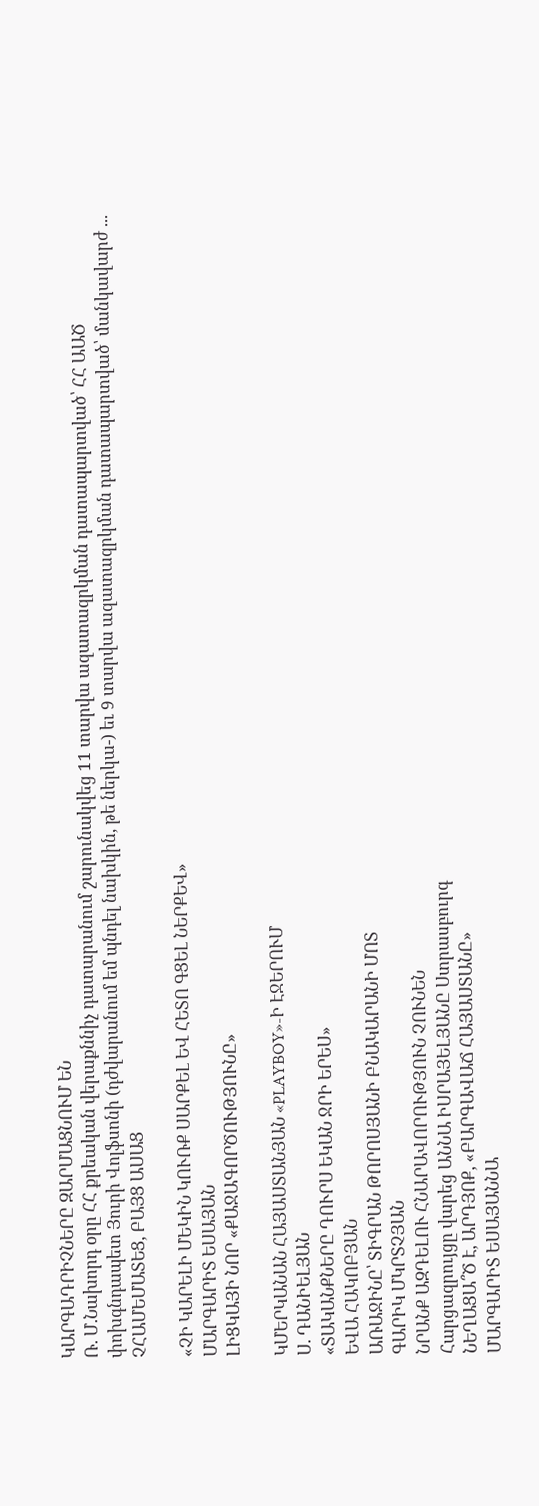ԿԱՐԳԱԴՐԻՉՆԵՐԸ ԶԱՐՄԱՑՆՈՒՄ ԵՆ
Ռ. Մ.Նախորդ օրը ՀՀ քրեական վերաքննիչ դատարանում շարունակվեց 11 տարվա ազատազրկման դատապարտված՝ ՀՀ ԱԱԾ փոխգնդապետ Յուրի Վոլֆսոնի (դժվարանում եմ պնդել նախկին, թե ներկա-) եւ 9 տարվա ազատազրկման դատապարտված՝ մանկավարժ ...
ՉՀԱՄԵՄԱՏԵՑ, ԲԱՅՑ ԱՍԱՑ

«ՉԻ ԿԱՐԵԼԻ ՄԵԿԻՆ ԿՈՒՌՔ ՍԱՐՔԵԼ ԵՎ ՀԵՏՈ ԳՑԵԼ ՆԵՐՔԵՎ»
ՄԱՐԳԱՐԻՏ ԵՍԱՅԱՆ
ԼԻՑԿԱՅԻ ՆՈՐ «ՔԱՋԱԳՈՐԾՈՒԹՅՈՒՆԸ»

ԿՄԵՐԿԱՆԱՆ ՀԱՅԱՍՏԱՆՅԱՆ «PLAYBOY»-Ի ԷՋԵՐՈՒՄ
Ս. ԴԱՆԻԵԼՅԱՆ
«ՏԱԿԱՆՔՆԵՐԸ ԴՈՒՐՍ ԵԿԱՆ ՋՐԻ ԵՐԵՍ»
ԵՎԱ ՀԱԿՈԲՅԱՆ
ԱՌԱՋԻՆԸ՝ ՏԻԳՐԱՆ ԹՈՐՈՍՅԱՆԻ ԲՆԱԿԱՐԱՆԻ ՄՈՏ
ԳԱՐԻԿ ՄԿՐՏՉՅԱՆ
ՆՐԱՆՔ ԱԶԴԵԼՈՒ ՀՆԱՐԱՎՈՐՈՒԹՅՈՒՆ ՉՈՒՆԵՆ
Հարցազրույցը վարեց ԱՆՆԱ ԻՍՐԱՅԵԼՅԱՆԸ Ստրասբուրգ
ՆԵՂԱՑԱ՞Ծ Է, ԱՐԴՅՈՔ, «ԲԱՐԳԱՎԱՃ ՀԱՅԱՍՏԱՆԸ»
ՄԱՐԳԱՐԻՏ ԵՍԱՅԱՆՆԱ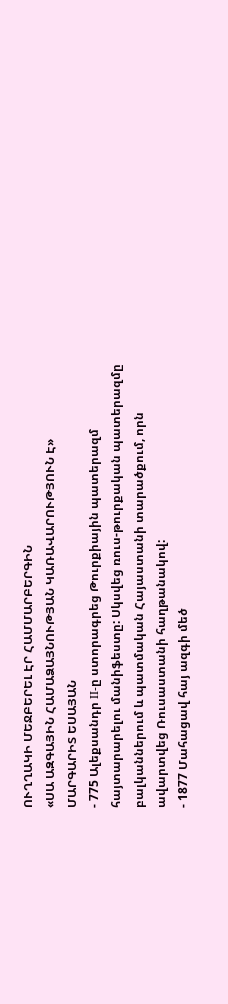ՈՒՂՂԱԿԻ ՄԵՋԲԵՐԵԼ ԷՐ ՀԱՄՄԱՐԲԵՐԳԻՆ
«ՍԱ ԱԶԳԱՅԻՆ ՀԱՄԱՁԱՅՆՈՒԹՅԱՆ ԿԱՌԱՎԱՐՈՒԹՅՈՒՆ Է»
ՄԱՐԳԱՐԻՏ ԵՍԱՅԱՆ
- 775 Ալեքսանդր II-ը ստորագրեց Թուրքիային պատերազմ հայտարարելու մանիֆեստը: Սկսվեց ռուս-թուրքական պատերազմը բալկաններում և պատմական Հայաստանի տարածքում, որն ավարտվեց Ռուսաստանի հաղթանակով:
- 1877 Մահացավ հայ ազգի մեծ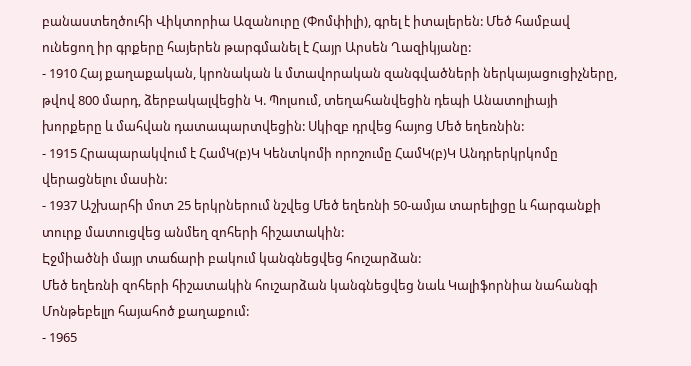բանաստեղծուհի Վիկտորիա Ազանուրը (Փոմփիլի), գրել է իտալերեն: Մեծ համբավ ունեցող իր գրքերը հայերեն թարգմանել է Հայր Արսեն Ղազիկյանը:
- 1910 Հայ քաղաքական, կրոնական և մտավորական զանգվածների ներկայացուցիչները, թվով 800 մարդ, ձերբակալվեցին Կ. Պոլսում, տեղահանվեցին դեպի Անատոլիայի խորքերը և մահվան դատապարտվեցին: Սկիզբ դրվեց հայոց Մեծ եղեռնին:
- 1915 Հրապարակվում է ՀամԿ(բ)Կ Կենտկոմի որոշումը ՀամԿ(բ)Կ Անդրերկրկոմը վերացնելու մասին:
- 1937 Աշխարհի մոտ 25 երկրներում նշվեց Մեծ եղեռնի 50-ամյա տարելիցը և հարգանքի տուրք մատուցվեց անմեղ զոհերի հիշատակին:
Էջմիածնի մայր տաճարի բակում կանգնեցվեց հուշարձան:
Մեծ եղեռնի զոհերի հիշատակին հուշարձան կանգնեցվեց նաև Կալիֆորնիա նահանգի Մոնթեբելլո հայահոծ քաղաքում:
- 1965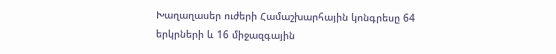Խաղաղասեր ուժերի Համաշխարհային կոնգրեսը 64 երկրների և 16 միջազգային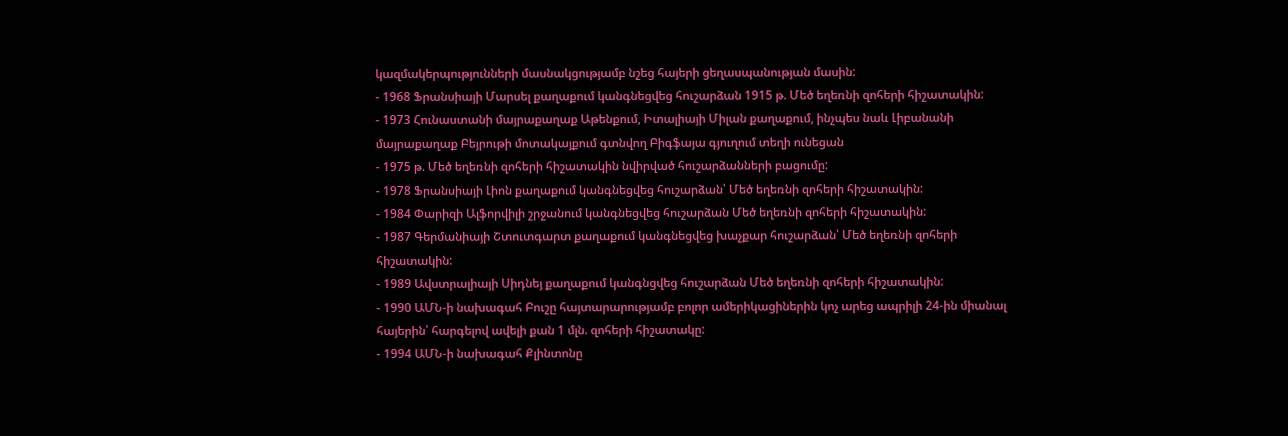կազմակերպությունների մասնակցությամբ նշեց հայերի ցեղասպանության մասին:
- 1968 Ֆրանսիայի Մարսել քաղաքում կանգնեցվեց հուշարձան 1915 թ. Մեծ եղեռնի զոհերի հիշատակին:
- 1973 Հունաստանի մայրաքաղաք Աթենքում, Իտալիայի Միլան քաղաքում, ինչպես նաև Լիբանանի մայրաքաղաք Բեյրութի մոտակայքում գտնվող Բիգֆայա գյուղում տեղի ունեցան
- 1975 թ. Մեծ եղեռնի զոհերի հիշատակին նվիրված հուշարձանների բացումը:
- 1978 Ֆրանսիայի Լիոն քաղաքում կանգնեցվեց հուշարձան՝ Մեծ եղեռնի զոհերի հիշատակին:
- 1984 Փարիզի Ալֆորվիլի շրջանում կանգնեցվեց հուշարձան Մեծ եղեռնի զոհերի հիշատակին:
- 1987 Գերմանիայի Շտուտգարտ քաղաքում կանգնեցվեց խաչքար հուշարձան՝ Մեծ եղեռնի զոհերի հիշատակին:
- 1989 Ավստրալիայի Սիդնեյ քաղաքում կանգնցվեց հուշարձան Մեծ եղեռնի զոհերի հիշատակին:
- 1990 ԱՄՆ-ի նախագահ Բուշը հայտարարությամբ բոլոր ամերիկացիներին կոչ արեց ապրիլի 24-ին միանալ հայերին՝ հարգելով ավելի քան 1 մլն. զոհերի հիշատակը:
- 1994 ԱՄՆ-ի նախագահ Քլինտոնը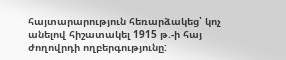հայտարարություն հեռարձակեց՝ կոչ անելով հիշատակել 1915 թ.-ի հայ ժողովրդի ողբերգությունը: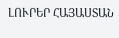ԼՈՒՐԵՐ ՀԱՅԱՍՏԱՆ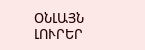ՕՆԼԱՅՆ ԼՈՒՐԵՐ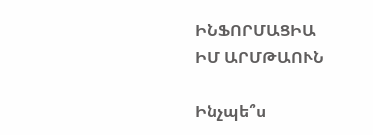ԻՆՖՈՐՄԱՑԻԱ
ԻՄ ԱՐՄԹԱՈՒՆ

Ինչպե՞ս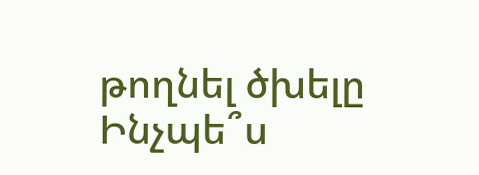թողնել ծխելը
Ինչպե՞ս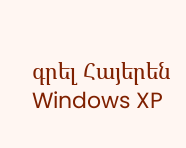գրել Հայերեն Windows XP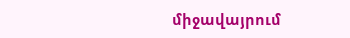միջավայրում